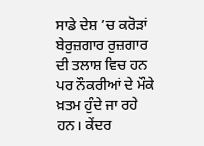ਸਾਡੇ ਦੇਸ਼ ’ਚ ਕਰੋੜਾਂ ਬੇਰੁਜ਼ਗਾਰ ਰੁਜ਼ਗਾਰ ਦੀ ਤਲਾਸ਼ ਵਿਚ ਹਨ ਪਰ ਨੌਕਰੀਆਂ ਦੇ ਮੌਕੇ ਖ਼ਤਮ ਹੁੰਦੇ ਜਾ ਰਹੇ ਹਨ। ਕੇਂਦਰ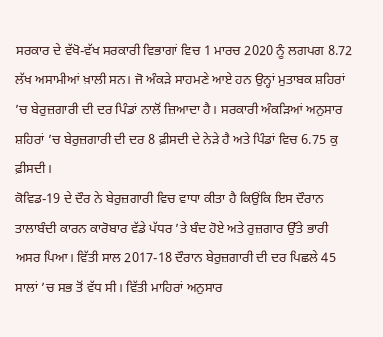ਸਰਕਾਰ ਦੇ ਵੱਖੋ-ਵੱਖ ਸਰਕਾਰੀ ਵਿਭਾਗਾਂ ਵਿਚ 1 ਮਾਰਚ 2020 ਨੂੰ ਲਗਪਗ 8.72 ਲੱਖ ਅਸਾਮੀਆਂ ਖ਼ਾਲੀ ਸਨ। ਜੋ ਅੰਕੜੇ ਸਾਹਮਣੇ ਆਏ ਹਨ ਉਨ੍ਹਾਂ ਮੁਤਾਬਕ ਸ਼ਹਿਰਾਂ ’ਚ ਬੇਰੁਜ਼ਗਾਰੀ ਦੀ ਦਰ ਪਿੰਡਾਂ ਨਾਲੋਂ ਜ਼ਿਆਦਾ ਹੈ। ਸਰਕਾਰੀ ਅੰਕੜਿਆਂ ਅਨੁਸਾਰ ਸ਼ਹਿਰਾਂ ’ਚ ਬੇਰੁਜ਼ਗਾਰੀ ਦੀ ਦਰ 8 ਫ਼ੀਸਦੀ ਦੇ ਨੇੜੇ ਹੈ ਅਤੇ ਪਿੰਡਾਂ ਵਿਚ 6.75 ਕੁ ਫ਼ੀਸਦੀ।
ਕੋਵਿਡ-19 ਦੇ ਦੌਰ ਨੇ ਬੇਰੁਜ਼ਗਾਰੀ ਵਿਚ ਵਾਧਾ ਕੀਤਾ ਹੈ ਕਿਉਂਕਿ ਇਸ ਦੌਰਾਨ ਤਾਲਾਬੰਦੀ ਕਾਰਨ ਕਾਰੋਬਾਰ ਵੱਡੇ ਪੱਧਰ ’ਤੇ ਬੰਦ ਹੋਏ ਅਤੇ ਰੁਜ਼ਗਾਰ ਉੱਤੇ ਭਾਰੀ ਅਸਰ ਪਿਆ। ਵਿੱਤੀ ਸਾਲ 2017-18 ਦੌਰਾਨ ਬੇਰੁਜ਼ਗਾਰੀ ਦੀ ਦਰ ਪਿਛਲੇ 45 ਸਾਲਾਂ ’ਚ ਸਭ ਤੋਂ ਵੱਧ ਸੀ। ਵਿੱਤੀ ਮਾਹਿਰਾਂ ਅਨੁਸਾਰ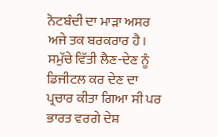ਨੋਟਬੰਦੀ ਦਾ ਮਾੜਾ ਅਸਰ ਅਜੇ ਤਕ ਬਰਕਰਾਰ ਹੈ। ਸਮੁੱਚੇ ਵਿੱਤੀ ਲੈਣ-ਦੇਣ ਨੂੰ ਡਿਜੀਟਲ ਕਰ ਦੇਣ ਦਾ ਪ੍ਰਚਾਰ ਕੀਤਾ ਗਿਆ ਸੀ ਪਰ ਭਾਰਤ ਵਰਗੇ ਦੇਸ਼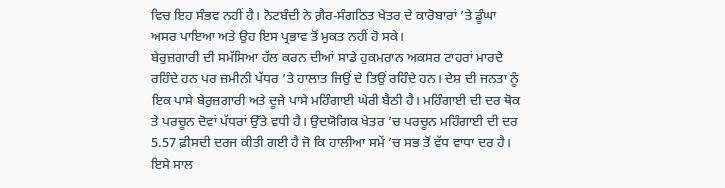ਵਿਚ ਇਹ ਸੰਭਵ ਨਹੀਂ ਹੈ। ਨੋਟਬੰਦੀ ਨੇ ਗ਼ੈਰ-ਸੰਗਠਿਤ ਖੇਤਰ ਦੇ ਕਾਰੋਬਾਰਾਂ ’ਤੇ ਡੂੰਘਾ ਅਸਰ ਪਾਇਆ ਅਤੇ ਉਹ ਇਸ ਪ੍ਰਭਾਵ ਤੋਂ ਮੁਕਤ ਨਹੀਂ ਹੋ ਸਕੇ।
ਬੇਰੁਜ਼ਗਾਰੀ ਦੀ ਸਮੱਸਿਆ ਹੱਲ ਕਰਨ ਦੀਆਂ ਸਾਡੇ ਹੁਕਮਰਾਨ ਅਕਸਰ ਟਾਹਰਾਂ ਮਾਰਦੇ ਰਹਿੰਦੇ ਹਨ ਪਰ ਜ਼ਮੀਨੀ ਪੱਧਰ ’ਤੇ ਹਾਲਾਤ ਜਿਉਂ ਦੇ ਤਿਉਂ ਰਹਿੰਦੇ ਹਨ। ਦੇਸ਼ ਦੀ ਜਨਤਾ ਨੂੰ ਇਕ ਪਾਸੇ ਬੇਰੁਜ਼ਗਾਰੀ ਅਤੇ ਦੂਜੇ ਪਾਸੇ ਮਹਿੰਗਾਈ ਘੇਰੀ ਬੈਠੀ ਹੈ। ਮਹਿੰਗਾਈ ਦੀ ਦਰ ਥੋਕ ਤੇ ਪਰਚੂਨ ਦੋਵਾਂ ਪੱਧਰਾਂ ਉੱਤੇ ਵਧੀ ਹੈ। ਉਦਯੋਗਿਕ ਖੇਤਰ ’ਚ ਪਰਚੂਨ ਮਹਿੰਗਾਈ ਦੀ ਦਰ 5.57 ਫ਼ੀਸਦੀ ਦਰਜ ਕੀਤੀ ਗਈ ਹੈ ਜੋ ਕਿ ਹਾਲੀਆ ਸਮੇਂ ’ਚ ਸਭ ਤੋਂ ਵੱਧ ਵਾਧਾ ਦਰ ਹੈ। ਇਸੇ ਸਾਲ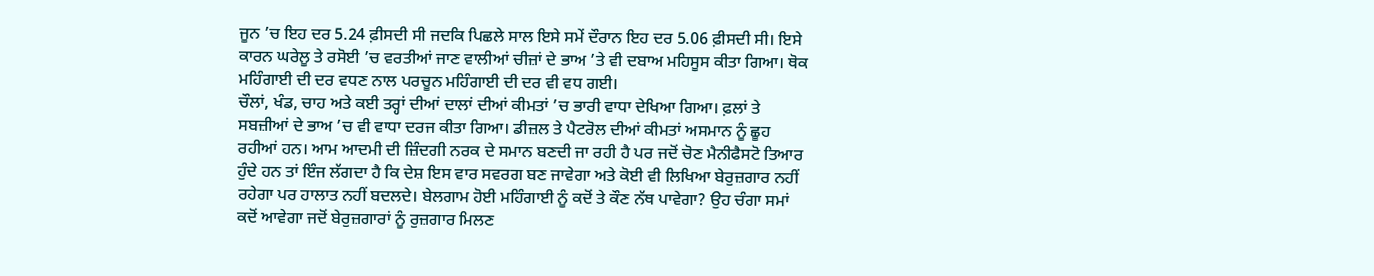ਜੂਨ ’ਚ ਇਹ ਦਰ 5.24 ਫ਼ੀਸਦੀ ਸੀ ਜਦਕਿ ਪਿਛਲੇ ਸਾਲ ਇਸੇ ਸਮੇਂ ਦੌਰਾਨ ਇਹ ਦਰ 5.06 ਫ਼ੀਸਦੀ ਸੀ। ਇਸੇ ਕਾਰਨ ਘਰੇਲੂ ਤੇ ਰਸੋਈ ’ਚ ਵਰਤੀਆਂ ਜਾਣ ਵਾਲੀਆਂ ਚੀਜ਼ਾਂ ਦੇ ਭਾਅ ’ਤੇ ਵੀ ਦਬਾਅ ਮਹਿਸੂਸ ਕੀਤਾ ਗਿਆ। ਥੋਕ ਮਹਿੰਗਾਈ ਦੀ ਦਰ ਵਧਣ ਨਾਲ ਪਰਚੂਨ ਮਹਿੰਗਾਈ ਦੀ ਦਰ ਵੀ ਵਧ ਗਈ।
ਚੌਲਾਂ, ਖੰਡ, ਚਾਹ ਅਤੇ ਕਈ ਤਰ੍ਹਾਂ ਦੀਆਂ ਦਾਲਾਂ ਦੀਆਂ ਕੀਮਤਾਂ ’ਚ ਭਾਰੀ ਵਾਧਾ ਦੇਖਿਆ ਗਿਆ। ਫ਼ਲਾਂ ਤੇ ਸਬਜ਼ੀਆਂ ਦੇ ਭਾਅ ’ਚ ਵੀ ਵਾਧਾ ਦਰਜ ਕੀਤਾ ਗਿਆ। ਡੀਜ਼ਲ ਤੇ ਪੈਟਰੋਲ ਦੀਆਂ ਕੀਮਤਾਂ ਅਸਮਾਨ ਨੂੰ ਛੂਹ ਰਹੀਆਂ ਹਨ। ਆਮ ਆਦਮੀ ਦੀ ਜ਼ਿੰਦਗੀ ਨਰਕ ਦੇ ਸਮਾਨ ਬਣਦੀ ਜਾ ਰਹੀ ਹੈ ਪਰ ਜਦੋਂ ਚੋਣ ਮੈਨੀਫੈਸਟੋ ਤਿਆਰ ਹੁੰਦੇ ਹਨ ਤਾਂ ਇੰਜ ਲੱਗਦਾ ਹੈ ਕਿ ਦੇਸ਼ ਇਸ ਵਾਰ ਸਵਰਗ ਬਣ ਜਾਵੇਗਾ ਅਤੇ ਕੋਈ ਵੀ ਲਿਖਿਆ ਬੇਰੁਜ਼ਗਾਰ ਨਹੀਂ ਰਹੇਗਾ ਪਰ ਹਾਲਾਤ ਨਹੀਂ ਬਦਲਦੇ। ਬੇਲਗਾਮ ਹੋਈ ਮਹਿੰਗਾਈ ਨੂੰ ਕਦੋਂ ਤੇ ਕੌਣ ਨੱਥ ਪਾਵੇਗਾ? ਉਹ ਚੰਗਾ ਸਮਾਂ ਕਦੋਂ ਆਵੇਗਾ ਜਦੋਂ ਬੇਰੁਜ਼ਗਾਰਾਂ ਨੂੰ ਰੁਜ਼ਗਾਰ ਮਿਲਣ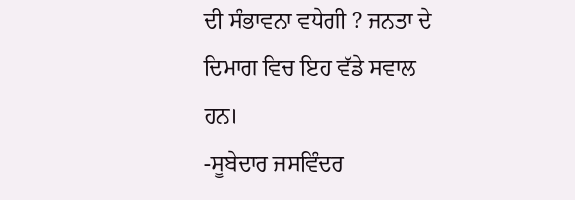ਦੀ ਸੰਭਾਵਨਾ ਵਧੇਗੀ ? ਜਨਤਾ ਦੇ ਦਿਮਾਗ ਵਿਚ ਇਹ ਵੱਡੇ ਸਵਾਲ ਹਨ।
-ਸੂਬੇਦਾਰ ਜਸਵਿੰਦਰ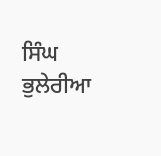ਸਿੰਘ ਭੁਲੇਰੀਆ